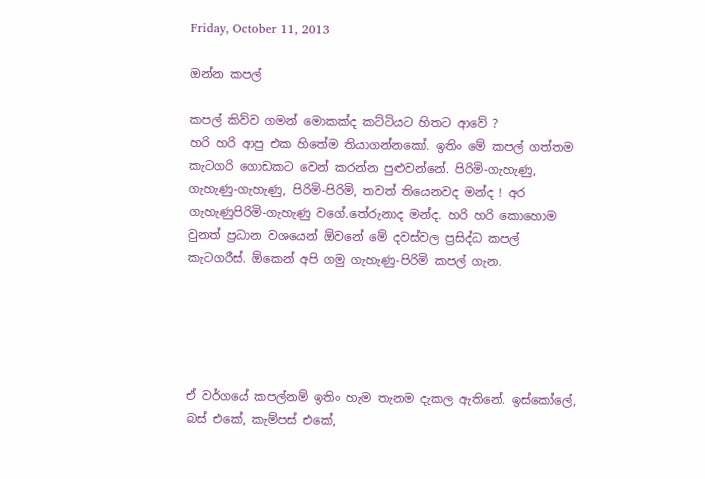Friday, October 11, 2013

ඔන්න කපල්

කපල් කිව්ව ගමන් මොකක්ද කට්ටියට හිතට ආවේ ?
හරි හරි ආපු එක හිතේම තියාගන්නකෝ. ඉතිං මේ කපල් ගත්තම කැටගරි ගොඩකට වෙන් කරන්න පුළුවන්නේ. පිරිමි-ගැහැණු, ගැහැණු-ගැහැණු, පිරිමි-පිරිමි, තවත් තියෙනවද මන්ද ! අර ගැහැණුපිරිමි-ගැහැණු වගේ.තේරුනාද මන්ද. හරි හරි කොහොම වුනත් ප්‍රධාන වශයෙන් ඕවනේ මේ දවස්වල ප්‍රසිද්ධ කපල් කැටගරීස්. ඕකෙන් අපි ගමු ගැහැණු-පිරිමි කපල් ගැන.





ඒ වර්ගයේ කපල්නම් ඉතිං හැම තැනම දැකල ඇතිනේ. ඉස්කෝලේ, බස් එකේ, කැම්පස් එකේ,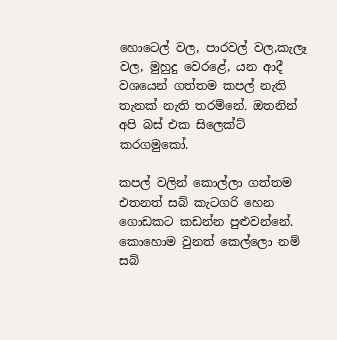හොටෙල් වල, පාරවල් වල,කැලෑ වල, මුහුදු වෙරළේ, යන ආදී වශයෙන් ගත්තම කපල් නැති තැනක් නැති තරම්නේ. ඔතනින් අපි බස් එක සිලෙක්ට් කරගමුකෝ.

කපල් වලින් කොල්ලා ගත්තම එතනත් සබ් කැටගරි හෙන ගොඩකට කඩන්න පුළුවන්නේ. කොහොම වුනත් කෙල්ලො නම් සබ්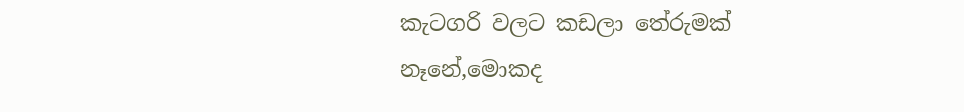කැටගරි වලට කඩලා තේරුමක් නෑනේ,මොකද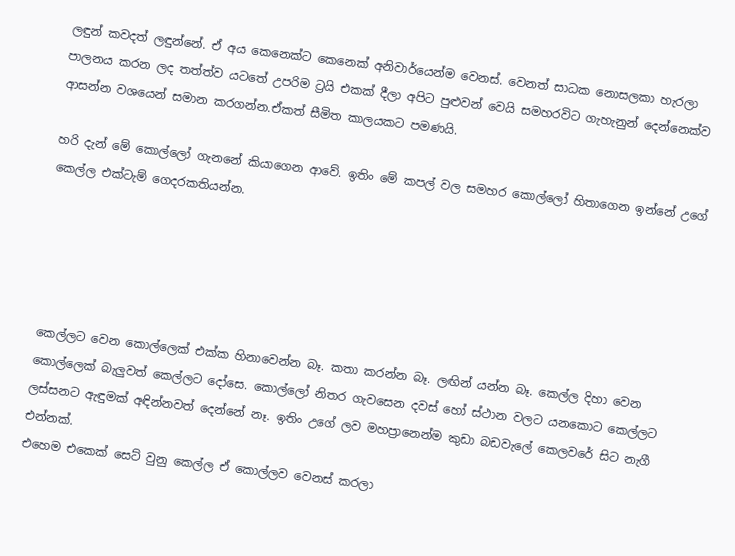ලඳුන් කවදත් ලඳුන්නේ. ඒ අය කෙනෙක්ට කෙනෙක් අනිවාර්යෙන්ම වෙනස්. වෙනත් සාධක නොසලකා හැරලා පාලනය කරන ලද තත්ත්ව යටතේ උපරිම ට්‍රයි එකක් දීලා අපිට පුළුවන් වෙයි සමහරවිට ගැහැනුන් දෙන්නෙක්ව ආසන්න වශයෙන් සමාන කරගන්න.ඒකත් සීමිත කාලයකට පමණයි.

හරි දැන් මේ කොල්ලෝ ගැනනේ කියාගෙන ආවේ. ඉතිං මේ කපල් වල සමහර කොල්ලෝ හිතාගෙන ඉන්නේ උගේ කෙල්ල එක්ටැම් ගෙදරකතියන්න.





කෙල්ලට වෙන කොල්ලෙක් එක්ක හිනාවෙන්න බෑ. කතා කරන්න බෑ. ලඟින් යන්න බෑ. කෙල්ල දිහා වෙන කොල්ලෙක් බැලුවත් කෙල්ලට දෝසෙ. කොල්ලෝ නිතර ගැවසෙන දවස් හෝ ස්ථාන වලට යනකොට කෙල්ලට ලස්සනට ඇඳුමක් අඳින්නවත් දෙන්නේ නෑ. ඉතිං උගේ ලව මහප්‍රානෙන්ම කුඩා බඩවැලේ කෙලවරේ සිට නැගී එන්නක්.
එහෙම එකෙක් සෙට් වුනු කෙල්ල ඒ කොල්ලව වෙනස් කරලා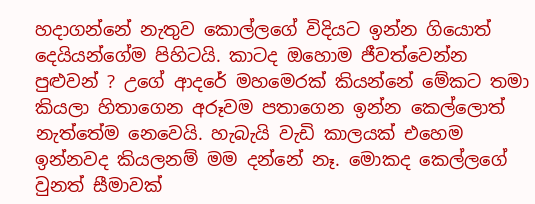හදාගන්නේ නැතුව කොල්ලගේ විදියට ඉන්න ගියොත් දෙයියන්ගේම පිහිටයි. කාටද ඔහොම ජීවත්වෙන්න පුළුවන් ? උගේ ආදරේ මහමෙරක් කියන්නේ මේකට තමා කියලා හිතාගෙන අරූවම පතාගෙන ඉන්න කෙල්ලොත් නැත්තේම නෙවෙයි. හැබැයි වැඩි කාලයක් එහෙම ඉන්නවද කියලනම් මම දන්නේ නෑ. මොකද කෙල්ලගේ වුනත් සීමාවක්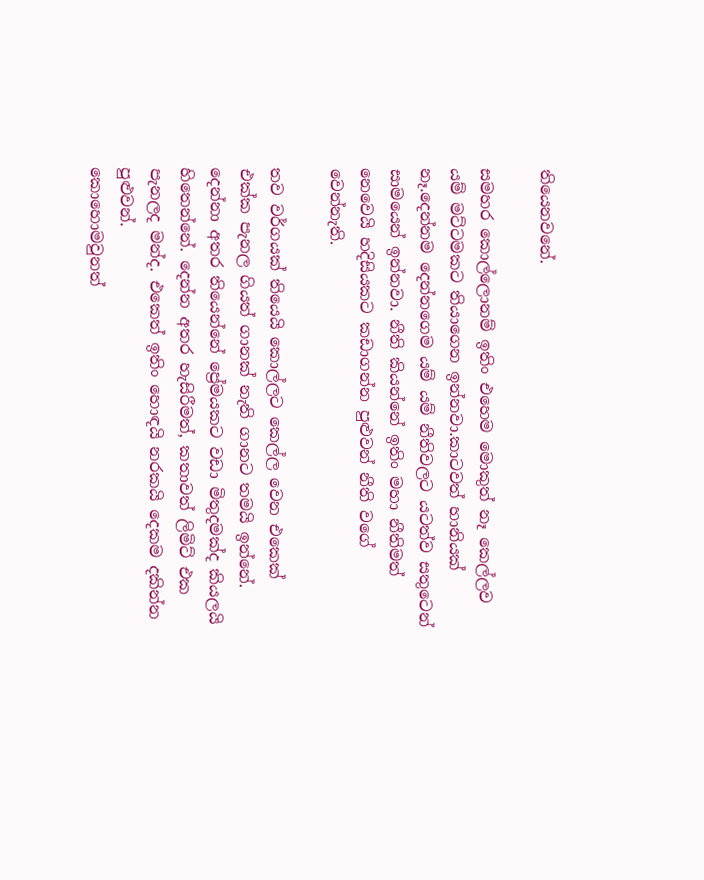තියෙනවනේ.

සමහර කොල්ලොනම් ඉතිං එහෙම මොකුත් නෑ කෙල්ලව යම් මට්ටමකට තියාගෙන ඉන්නවා.කාටවත් හානියක් නෑ.දෙන්නම දෙන්නගෙම යම් යම් නීතිවලට යටත්ව සතුටෙන් සාමයෙන් ඉන්නවා. නීති කියන්නේ ඉතිං මහා නීතිමත් නෙවෙයි හදිසියකට කඩාගන්න පුළුවන් නීති වගේ වෙන්නැති.

තව වර්ගයක් තියෙයි කොල්ලට කෙල්ල වෙන එකෙක් එක්ක පැනල ගියත් ගානක් නැති ගානට තමයි ඉන්නේ. දෙන්නා අතර තියෙන්නේ ප්‍රේමයකට වඩා මිතුදමක්ද කියලයි හිතෙන්නේ. දෙන්න අතර හැසිරීමත්, කතාවත් ලිමිට් එක පැනලද මන්ද. එකෙත් ඉතිං හොඳයි නරකයි දෙකම දකින්න පුළුවන්.
කොහොමවුනත්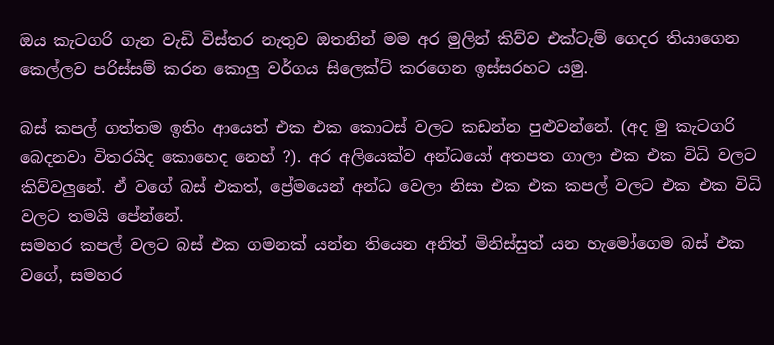ඔය කැටගරි ගැන වැඩි විස්තර නැතුව ඔතනින් මම අර මුලින් කිව්ව එක්ටැම් ගෙදර තියාගෙන කෙල්ලව පරිස්සම් කරන කොලු වර්ගය සිලෙක්ට් කරගෙන ඉස්සරහට යමු.

බස් කපල් ගත්තම ඉතිං ආයෙත් එක එක කොටස් වලට කඩන්න පුළුවන්නේ. (අද මු කැටගරි බෙදනවා විතරයිද කොහෙද නෙහ් ?). අර අලියෙක්ව අන්ධයෝ අතපත ගාලා එක එක විධි වලට කිව්වලුනේ. ඒ වගේ බස් එකත්, ප්‍රේමයෙන් අන්ධ වෙලා නිසා එක එක කපල් වලට එක එක විධි වලට තමයි පේන්නේ.
සමහර කපල් වලට බස් එක ගමනක් යන්න තියෙන අනිත් මිනිස්සුත් යන හැමෝගෙම බස් එක වගේ, සමහර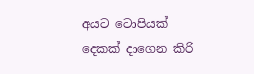අයට ටොපියක් දෙකක් දාගෙන කිරි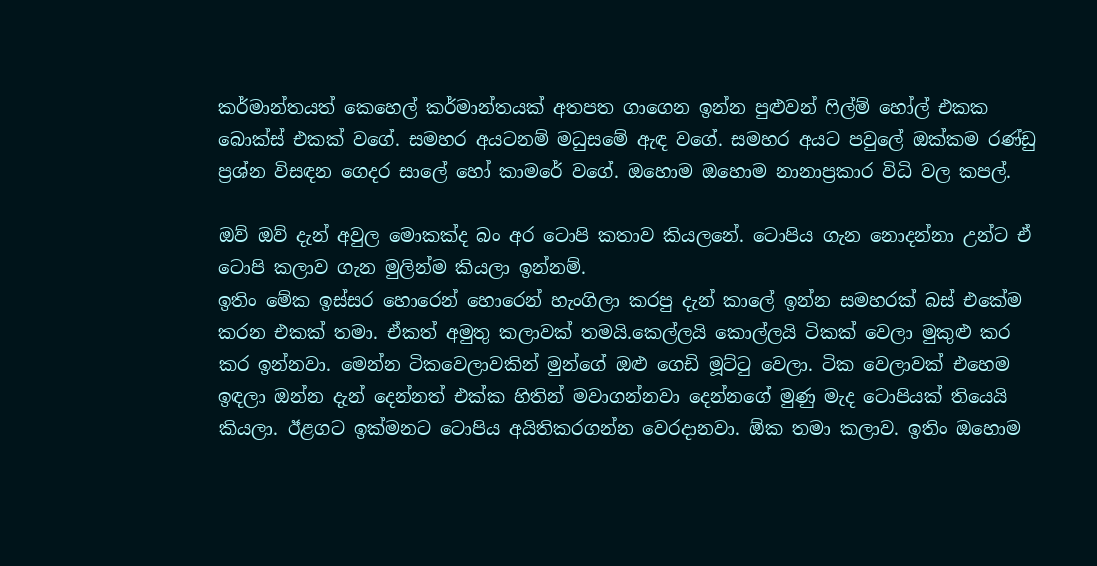කර්මාන්තයත් කෙහෙල් කර්මාන්තයක් අතපත ගාගෙන ඉන්න පුළුවන් ෆිල්ම් හෝල් එකක බොක්ස් එකක් වගේ. සමහර අයටනම් මධුසමේ ඇඳ වගේ. සමහර අයට පවුලේ ඔක්කම රණ්ඩු ප්‍රශ්න විසඳන ගෙදර සාලේ හෝ කාමරේ වගේ. ඔහොම ඔහොම නානාප්‍රකාර විධි වල කපල්.

ඔව් ඔව් දැන් අවුල මොකක්ද බං අර ටොපි කතාව කියලනේ. ටොපිය ගැන නොදන්නා උන්ට ඒ ටොපි කලාව ගැන මුලින්ම කියලා ඉන්නම්.
ඉතිං මේක ඉස්සර හොරෙන් හොරෙන් හැංගිලා කරපු දැන් කාලේ ඉන්න සමහරක් බස් එකේම කරන එකක් තමා. ඒකත් අමුතු කලාවක් තමයි.කෙල්ලයි කොල්ලයි ටිකක් වෙලා මුකුළු කර කර ඉන්නවා. මෙන්න ටිකවෙලාවකින් මුන්ගේ ඔළු ගෙඩි මූට්ටු වෙලා. ටික වෙලාවක් එහෙම ඉඳලා ඔන්න දැන් දෙන්නත් එක්ක හිතින් මවාගන්නවා දෙන්නගේ මුණු මැද ටොපියක් තියෙයි කියලා. ඊළගට ඉක්මනට ටොපිය අයිතිකරගන්න වෙරදානවා. ඕක තමා කලාව. ඉතිං ඔහොම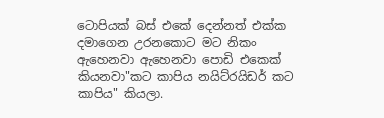ටොපියක් බස් එකේ දෙන්නත් එක්ක දමාගෙන උරනකොට මට නිකං ඇහෙනවා ඇහෙනවා පොඩි එකෙක් කියනවා"කට කාපිය නයිට්රයිඩර් කට කාපිය" කියලා.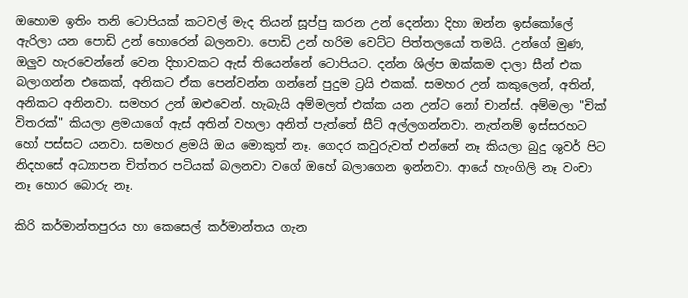ඔහොම ඉතිං තනි ටොපියක් කටවල් මැද තියන් සූප්පු කරන උන් දෙන්නා දිහා ඔන්න ඉස්කෝලේ ඇරිලා යන පොඩි උන් හොරෙන් බලනවා. පොඩි උන් හරිම වෙට්ට පිත්තලයෝ තමයි. උන්ගේ මුණ, ඔලුව හැරවෙන්නේ වෙන දිහාවකට ඇස් තියෙන්නේ ටොපියට. දන්න ශිල්ප ඔක්කම දාලා සීන් එක බලාගන්න එකෙක්, අනිකට ඒක පෙන්වන්න ගන්නේ පුදුම ට්‍රයි එකක්. සමහර උන් කකුලෙන්, අතින්, අනිකට අනිනවා. සමහර උන් ඔළුවෙන්. හැබැයි අම්මලත් එක්ක යන උන්ට නෝ චාන්ස්. අම්මලා "චික් විතරක්" කියලා ළමයාගේ ඇස් අතින් වහලා අනිත් පැත්තේ සීට් අල්ලගන්නවා. නැත්නම් ඉස්සරහට හෝ පස්සට යනවා. සමහර ළමයි ඔය මොකුත් නෑ. ගෙදර කවුරුවත් එන්නේ නෑ කියලා බුදු ශුවර් පිට නිදහසේ අධ්‍යාපන චිත්තර පටියක් බලනවා වගේ ඔහේ බලාගෙන ඉන්නවා. ආයේ හැංගිලි නෑ වංචා නෑ හොර බොරු නෑ.

කිරි කර්මාන්තපුරය හා කෙසෙල් කර්මාන්තය ගැන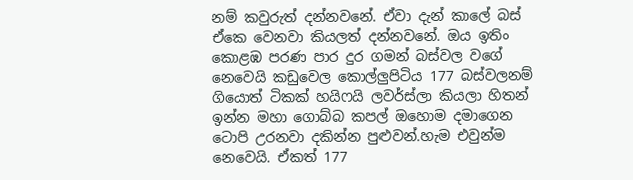නම් කවුරුත් දන්නවනේ. ඒවා දැන් කාලේ බස් ඒකෙ වෙනවා කියලත් දන්නවනේ. ඔය ඉතිං කොළඹ පරණ පාර දුර ගමන් බස්වල වගේ නෙවෙයි කඩුවෙල කොල්ලුපිටිය 177 බස්වලනම් ගියොත් ටිකක් හයිෆයි ලවර්ස්ලා කියලා හිතන් ඉන්න මහා ගොබ්බ කපල් ඔහොම දමාගෙන ටොපි උරනවා දකින්න පුළුවන්.හැම එවුන්ම නෙවෙයි. ඒකත් 177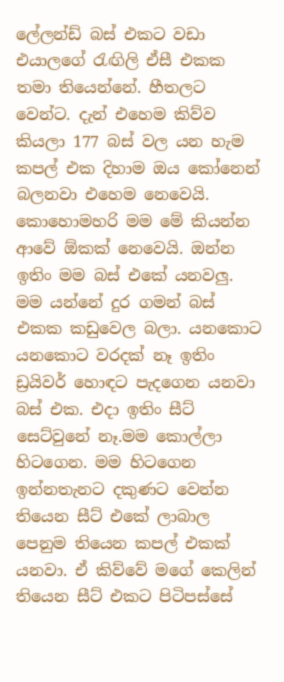ලේලන්ඩ් බස් එකට වඩා එයාලගේ රැඟිලි ඒසී එකක තමා තියෙන්නේ. හීතලට වෙන්ට. දැන් එහෙම කිව්ව කියලා 177 බස් වල යන හැම කපල් එක දිහාම ඔය කෝනෙන් බලනවා එහෙම නෙවෙයි.
කොහොමහරි මම මේ කියන්න ආවේ ඕකක් නෙවෙයි. ඔන්න ඉතිං මම බස් එකේ යනවලු. මම යන්නේ දුර ගමන් බස් එකක කඩුවෙල බලා. යනකොට යනකොට වරදක් නෑ ඉතිං ඩ්‍රයිවර් හොඳට පැදගෙන යනවා බස් එක. එදා ඉතිං සීට් සෙට්වුනේ නෑ.මම කොල්ලා හිටගෙන. මම හිටගෙන ඉන්නතැනට දකුණට වෙන්න තියෙන සීට් එකේ ලාබාල පෙනුම තියෙන කපල් එකක් යනවා. ඒ කිව්වේ මගේ කෙලින් තියෙන සීට් එකට පිටිපස්සේ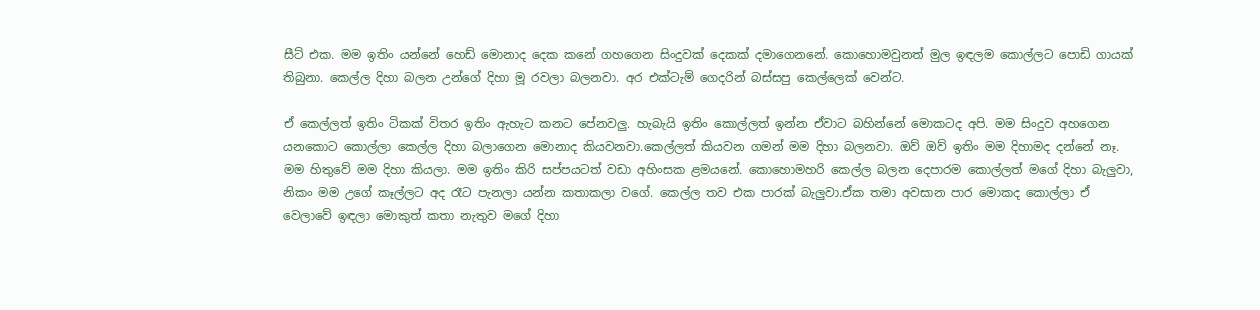සීට් එක. මම ඉතිං යන්නේ හෙඩ් මොනාද දෙක කනේ ගහගෙන සිංදුවක් දෙකක් දමාගෙනනේ. කොහොමවුනත් මුල ඉඳලම කොල්ලට පොඩි ගායක් තිබුනා. කෙල්ල දිහා බලන උන්ගේ දිහා මූ රවලා බලනවා. අර එක්ටැම් ගෙදරින් බස්සපු කෙල්ලෙක් වෙන්ට.

ඒ කෙල්ලත් ඉතිං ටිකක් විතර ඉතිං ඇහැට කනට පේනවලු. හැබැයි ඉතිං කොල්ලත් ඉන්න ඒවාට බහින්නේ මොකටද අපි. මම සිංදුව අහගෙන යනකොට කොල්ලා කෙල්ල දිහා බලාගෙන මොනාද කියවනවා.කෙල්ලත් කියවන ගමන් මම දිහා බලනවා. ඔව් ඔව් ඉතිං මම දිහාමද දන්නේ නෑ. මම හිතුවේ මම දිහා කියලා. මම ඉතිං කිරි සප්පයටත් වඩා අහිංසක ළමයනේ. කොහොමහරි කෙල්ල බලන දෙපාරම කොල්ලත් මගේ දිහා බැලුවා, නිකං මම උගේ කෑල්ලට අද රෑට පැනලා යන්න කතාකලා වගේ. කෙල්ල තව එක පාරක් බැලුවා.ඒක තමා අවසාන පාර මොකද කොල්ලා ඒ වෙලාවේ ඉඳලා මොකුත් කතා නැතුව මගේ දිහා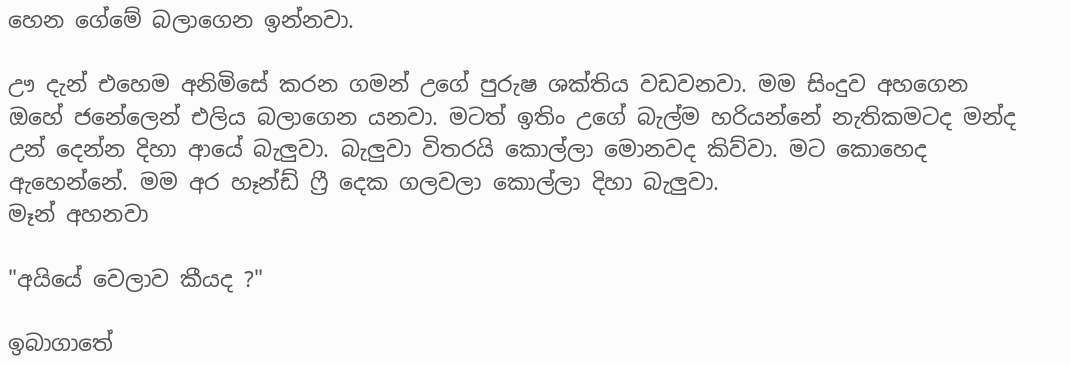හෙන ගේමේ බලාගෙන ඉන්නවා.

ඌ දැන් එහෙම අනිමිසේ කරන ගමන් උගේ පුරුෂ ශක්තිය වඩවනවා. මම සිංදුව අහගෙන ඔහේ ජනේලෙන් එලිය බලාගෙන යනවා. මටත් ඉතිං උගේ බැල්ම හරියන්නේ නැතිකමටද මන්ද උන් දෙන්න දිහා ආයේ බැලුවා. බැලුවා විතරයි කොල්ලා මොනවද කිව්වා. මට කොහෙද ඇහෙන්නේ. මම අර හෑන්ඩ් ෆ්‍රී දෙක ගලවලා කොල්ලා දිහා බැලුවා.
මෑන් අහනවා

"අයියේ වෙලාව කීයද ?"

ඉබාගාතේ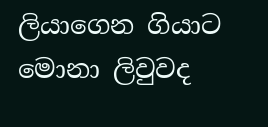ලියාගෙන ගියාට මොනා ලිවුවද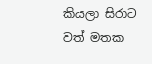කියලා සිරාට වත් මතක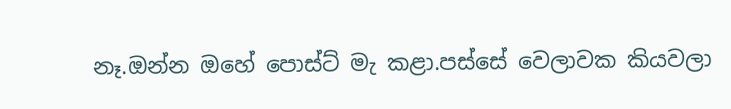නෑ.ඔන්න ඔහේ පොස්ට් මැ කළා.පස්සේ වෙලාවක කියවලා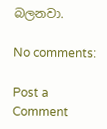බලනවා.

No comments:

Post a Comment